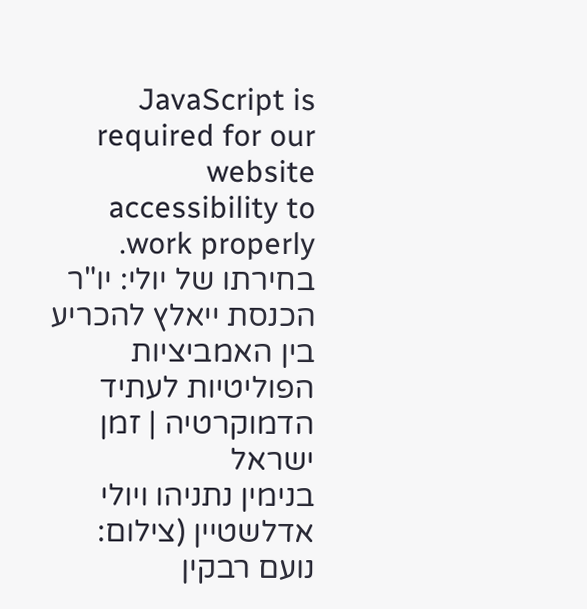JavaScript is required for our website accessibility to work properly. בחירתו של יולי: יו"ר הכנסת ייאלץ להכריע בין האמביציות הפוליטיות לעתיד הדמוקרטיה | זמן ישראל
בנימין נתניהו ויולי אדלשטיין (צילום: נועם רבקין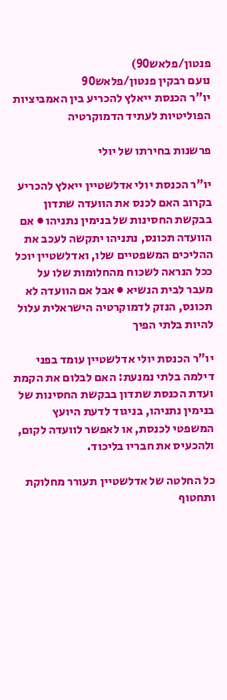פנטון/פלאש90)
נועם רבקין פנטון/פלאש90
יו"ר הכנסת ייאלץ להכריע בין האמביציות הפוליטיות לעתיד הדמוקרטיה

פרשנות בחירתו של יולי

יו"ר הכנסת יולי אדלשטיין ייאלץ להכריע בקרוב האם לכנס את הוועדה שתדון בבקשת החסינות של בנימין נתניהו ● אם הוועדה תכונס, נתניהו יתקשה לעכב את ההליכים המשפטיים שלו, ואדלשטיין יוכל ככל הנראה לשכוח מהחלומות שלו על מעבר לבית הנשיא ● אבל אם הוועדה לא תכונס, הנזק לדמוקרטיה הישראלית עלול להיות בלתי הפיך

יו"ר הכנסת יולי אדלשטיין עומד בפני דילמה בלתי נמנעת: האם לבלום את הקמת ועדת הכנסת שתדון בבקשת החסינות של בנימין נתניהו, בניגוד לדעת היועץ המשפטי לכנסת, או לאפשר לוועדה לקום, ולהכעיס את חבריו בליכוד.

כל החלטה של אדלשטיין תעורר מחלוקת ותחטוף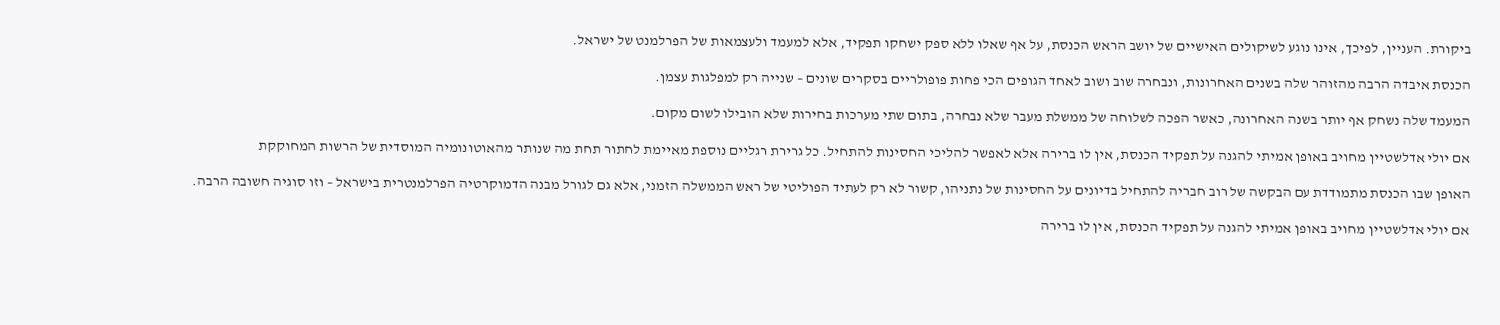ביקורת. העניין, לפיכך, אינו נוגע לשיקולים האישיים של יושב הראש הכנסת, על אף שאלו ללא ספק ישחקו תפקיד, אלא למעמד ולעצמאות של הפרלמנט של ישראל.

הכנסת איבדה הרבה מהזוהר שלה בשנים האחרונות, ונבחרה שוב ושוב לאחד הגופים הכי פחות פופולריים בסקרים שונים – שנייה רק למפלגות עצמן.

המעמד שלה נשחק אף יותר בשנה האחרונה, כאשר הפכה לשלוחה של ממשלת מעבר שלא נבחרה, בתום שתי מערכות בחירות שלא הובילו לשום מקום.

אם יולי אדלשטיין מחויב באופן אמיתי להגנה על תפקיד הכנסת, אין לו ברירה אלא לאפשר להליכי החסינות להתחיל. כל גרירת רגליים נוספת מאיימת לחתור תחת מה שנותר מהאוטונומיה המוסדית של הרשות המחוקקת

האופן שבו הכנסת מתמודדת עם הבקשה של רוב חבריה להתחיל בדיונים על החסינות של נתניהו, קשור לא רק לעתיד הפוליטי של ראש הממשלה הזמני, אלא גם לגורל מבנה הדמוקרטיה הפרלמנטרית בישראל – וזו סוגיה חשובה הרבה.

אם יולי אדלשטיין מחויב באופן אמיתי להגנה על תפקיד הכנסת, אין לו ברירה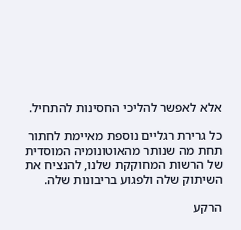אלא לאפשר להליכי החסינות להתחיל.

כל גרירת רגליים נוספת מאיימת לחתור תחת מה שנותר מהאוטונומיה המוסדית של הרשות המחוקקת שלנו, להנציח את השיתוק שלה ולפגוע בריבונות שלה.

הרקע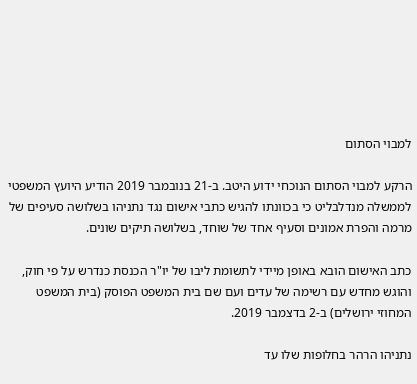למבוי הסתום

הרקע למבוי הסתום הנוכחי ידוע היטב. ב-21 בנובמבר 2019 הודיע היועץ המשפטי לממשלה מנדלבליט כי בכוונתו להגיש כתבי אישום נגד נתניהו בשלושה סעיפים של מרמה והפרת אמונים וסעיף אחד של שוחד, בשלושה תיקים שונים.

כתב האישום הובא באופן מיידי לתשומת ליבו של יו"ר הכנסת כנדרש על פי חוק, והוגש מחדש עם רשימה של עדים ועם שם בית המשפט הפוסק (בית המשפט המחוזי ירושלים) ב-2 בדצמבר 2019.

נתניהו הרהר בחלופות שלו עד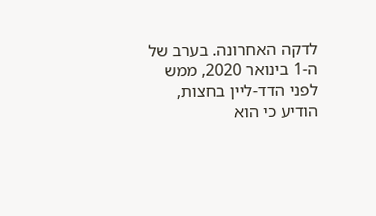לדקה האחרונה. בערב של ה-1 בינואר 2020, ממש לפני הדד-ליין בחצות, הודיע כי הוא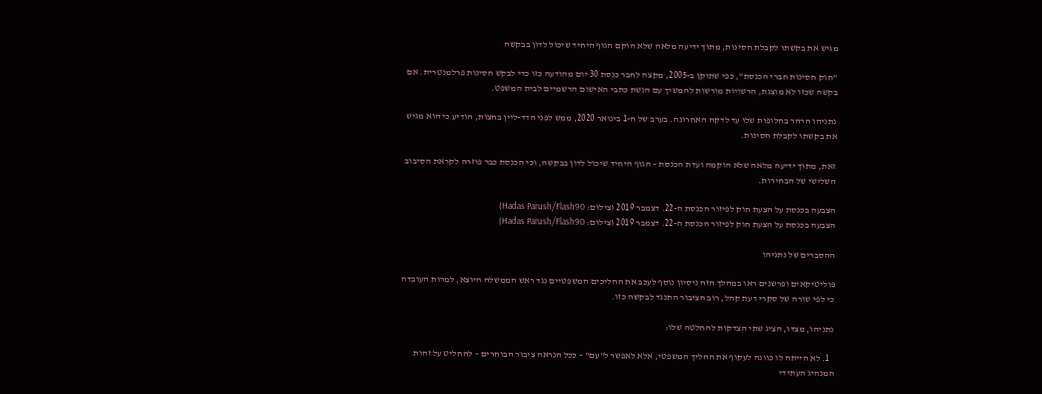מגיש את בקשתו לקבלת חסינות, מתוך ידיעה מלאה שלא הוקם הגוף היחיד שיכול לדון בבקשה

"חוק חסינות חברי הכנסת", כפי שתוקן ב-2005, מקצה לחבר כנסת 30 יום מהודעה כזו כדי לבקש חסינות פרלמנטרית. אם בקשה שכזו לא מוצגת, הרשויות מורשות להמשיך עם הגשת כתבי האישום הרשמיים לבית המשפט.

נתניהו הרהר בחלופות שלו עד לדקה האחרונה. בערב של ה-1 בינואר 2020, ממש לפני הדד-ליין בחצות, הודיע כי הוא מגיש את בקשתו לקבלת חסינות.

זאת, מתוך ידיעה מלאה שלא הוקמה ועדת הכנסת – הגוף היחיד שיכול לדון בבקשה, וכי הכנסת כבר פוזרה לקראת הסיבוב השלישי של הבחירות.

הצבעה בכנסת על הצעת חוק לפיזור הכנסת ה-22. דצמבר 2019 (צילום: Hadas Parush/Flash90)
הצבעה בכנסת על הצעת חוק לפיזור הכנסת ה-22. דצמבר 2019 (צילום: Hadas Parush/Flash90)

ההסברים של נתניהו

פוליטיקאים ופרשנים ראו במהלך הזה ניסיון נוסף לעכב את ההליכים המשפטיים נגד ראש הממשלה היוצא, למרות העובדה כי לפי שורה של סקרי דעת קהל, רוב הציבור התנגד לבקשה כזו.

נתניהו, מצדו, הציג שתי הצדקות להחלטה שלו:

  1. לא הייתה לו כוונה לעקוף את ההליך המשפטי, אלא לאפשר ל"עם" – ככל הנראה ציבור הבוחרים – להחליט על זהות המנהיג העתידי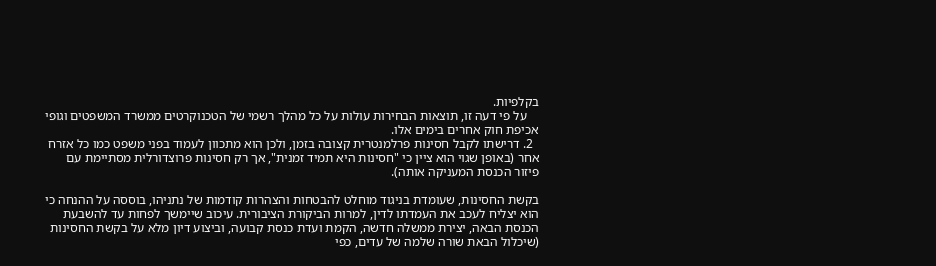בקלפיות.
    על פי דעה זו, תוצאות הבחירות עולות על כל מהלך רשמי של הטכנוקרטים ממשרד המשפטים וגופי אכיפת חוק אחרים בימים אלו.
  2. דרישתו לקבל חסינות פרלמנטרית קצובה בזמן, ולכן הוא מתכוון לעמוד בפני משפט כמו כל אזרח אחר (באופן שגוי הוא ציין כי "חסינות היא תמיד זמנית", אך רק חסינות פרוצדורלית מסתיימת עם פיזור הכנסת המעניקה אותה).

בקשת החסינות, שעומדת בניגוד מוחלט להבטחות והצהרות קודמות של נתניהו, בוססה על ההנחה כי הוא יצליח לעכב את העמדתו לדין, למרות הביקורת הציבורית. עיכוב שיימשך לפחות עד להשבעת הכנסת הבאה, יצירת ממשלה חדשה, הקמת ועדת כנסת קבועה, וביצוע דיון מלא על בקשת החסינות (שיכלול הבאת שורה שלמה של עדים, כפי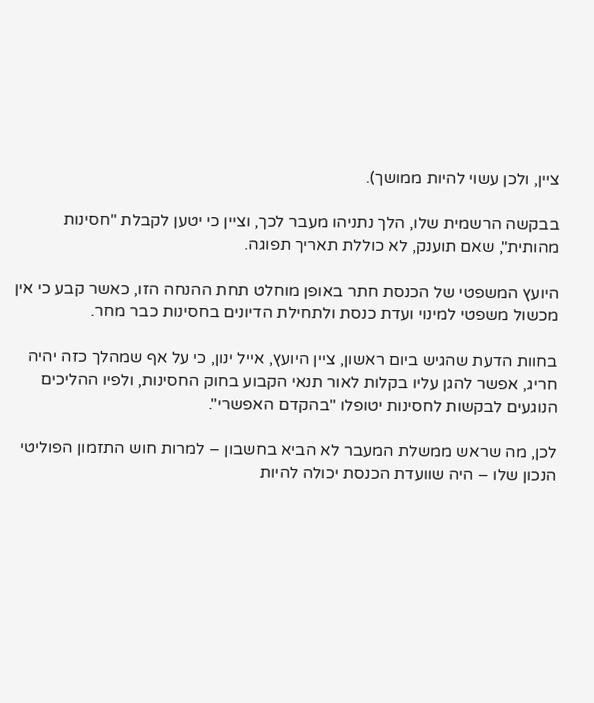ציין, ולכן עשוי להיות ממושך).

בבקשה הרשמית שלו, הלך נתניהו מעבר לכך, וציין כי יטען לקבלת "חסינות מהותית", שאם תוענק, לא כוללת תאריך תפוגה.

היועץ המשפטי של הכנסת חתר באופן מוחלט תחת ההנחה הזו, כאשר קבע כי אין מכשול משפטי למינוי ועדת כנסת ולתחילת הדיונים בחסינות כבר מחר.

בחוות הדעת שהגיש ביום ראשון, ציין היועץ, אייל ינון, כי על אף שמהלך כזה יהיה חריג, אפשר להגן עליו בקלות לאור תנאי הקבוע בחוק החסינות, ולפיו ההליכים הנוגעים לבקשות לחסינות יטופלו "בהקדם האפשרי".

לכן, מה שראש ממשלת המעבר לא הביא בחשבון – למרות חוש התזמון הפוליטי הנכון שלו – היה שוועדת הכנסת יכולה להיות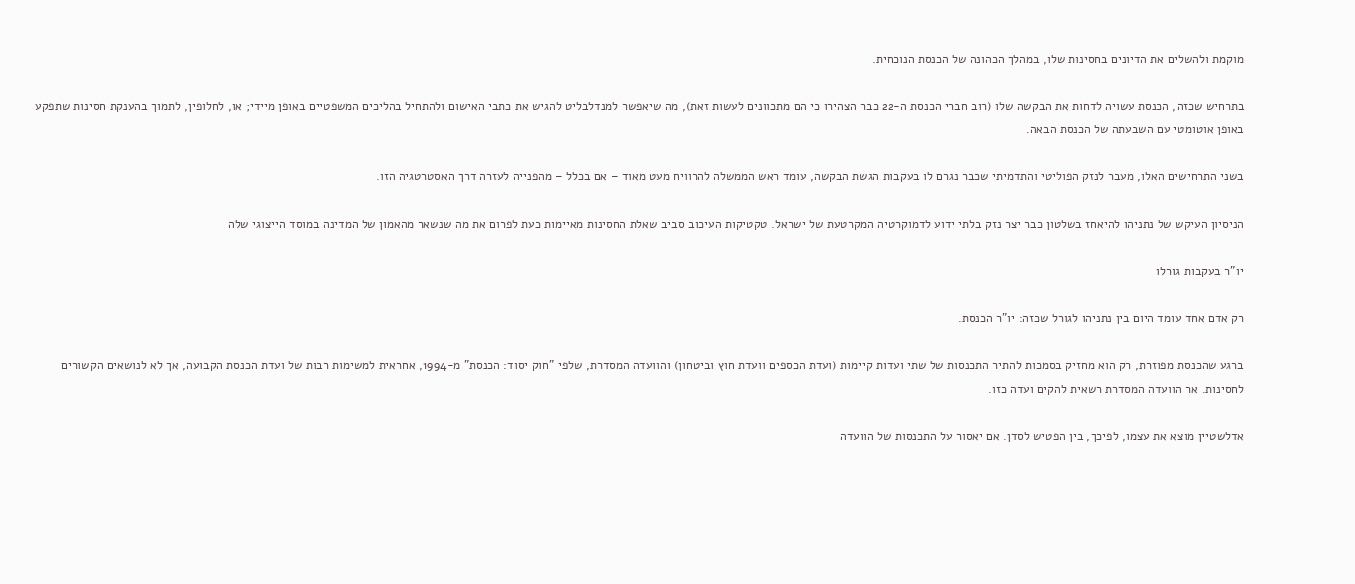מוקמת ולהשלים את הדיונים בחסינות שלו, במהלך הכהונה של הכנסת הנוכחית.

בתרחיש שכזה, הכנסת עשויה לדחות את הבקשה שלו (רוב חברי הכנסת ה-22 כבר הצהירו כי הם מתכוונים לעשות זאת), מה שיאפשר למנדלבליט להגיש את כתבי האישום ולהתחיל בהליכים המשפטיים באופן מיידי; או, לחלופין, לתמוך בהענקת חסינות שתפקע באופן אוטומטי עם השבעתה של הכנסת הבאה.

בשני התרחישים האלו, מעבר לנזק הפוליטי והתדמיתי שכבר נגרם לו בעקבות הגשת הבקשה, עומד ראש הממשלה להרוויח מעט מאוד – אם בכלל – מהפנייה לעזרה דרך האסטרטגיה הזו.

הניסיון העיקש של נתניהו להיאחז בשלטון כבר יצר נזק בלתי ידוע לדמוקרטיה המקרטעת של ישראל. טקטיקות העיכוב סביב שאלת החסינות מאיימות כעת לפרום את מה שנשאר מהאמון של המדינה במוסד הייצוגי שלה

יו"ר בעקבות גורלו

רק אדם אחד עומד היום בין נתניהו לגורל שכזה: יו"ר הכנסת.

ברגע שהכנסת מפוזרת, רק הוא מחזיק בסמכות להתיר התכנסות של שתי ועדות קיימות (ועדת הכספים וועדת חוץ וביטחון) והוועדה המסדרת, שלפי "חוק יסוד: הכנסת" מ-1994, אחראית למשימות רבות של ועדת הכנסת הקבועה, אך לא לנושאים הקשורים לחסינות. אר הוועדה המסדרת רשאית להקים ועדה כזו.

אדלשטיין מוצא את עצמו, לפיכך, בין הפטיש לסדן. אם יאסור על התכנסות של הוועדה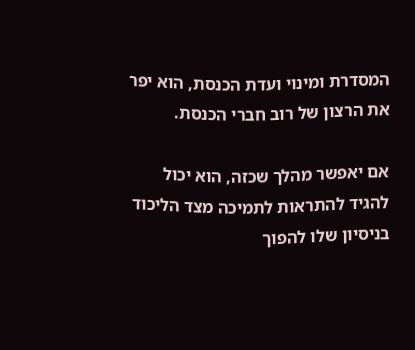המסדרת ומינוי ועדת הכנסת, הוא יפר את הרצון של רוב חברי הכנסת.

אם יאפשר מהלך שכזה, הוא יכול להגיד להתראות לתמיכה מצד הליכוד בניסיון שלו להפוך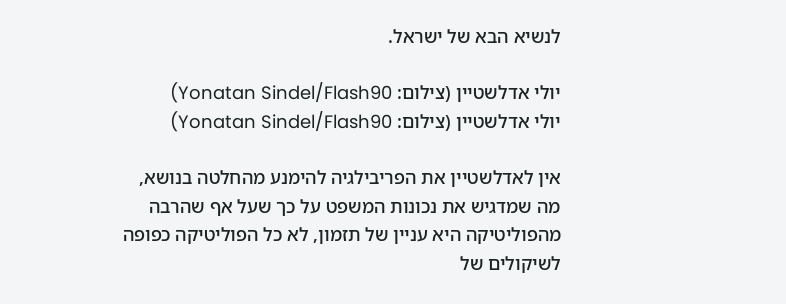לנשיא הבא של ישראל.

יולי אדלשטיין (צילום: Yonatan Sindel/Flash90)
יולי אדלשטיין (צילום: Yonatan Sindel/Flash90)

אין לאדלשטיין את הפריבילגיה להימנע מהחלטה בנושא, מה שמדגיש את נכונות המשפט על כך שעל אף שהרבה מהפוליטיקה היא עניין של תזמון, לא כל הפוליטיקה כפופה לשיקולים של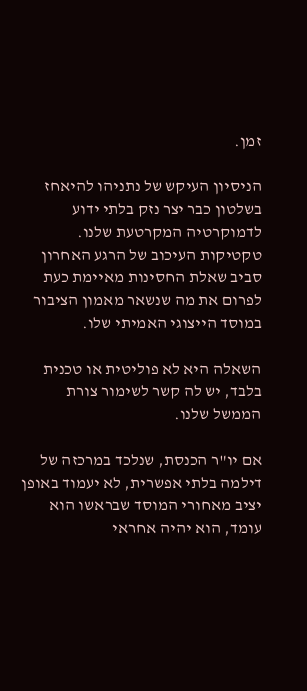זמן.

הניסיון העיקש של נתניהו להיאחז בשלטון כבר יצר נזק בלתי ידוע לדמוקרטיה המקרטעת שלנו. טקטיקות העיכוב של הרגע האחרון סביב שאלת החסינות מאיימת כעת לפרום את מה שנשאר מאמון הציבור במוסד הייצוגי האמיתי שלו.

השאלה היא לא פוליטית או טכנית בלבד, יש לה קשר לשימור צורת הממשל שלנו.

אם יו"ר הכנסת, שנלכד במרכזה של דילמה בלתי אפשרית, לא יעמוד באופן יציב מאחורי המוסד שבראשו הוא עומד, הוא יהיה אחראי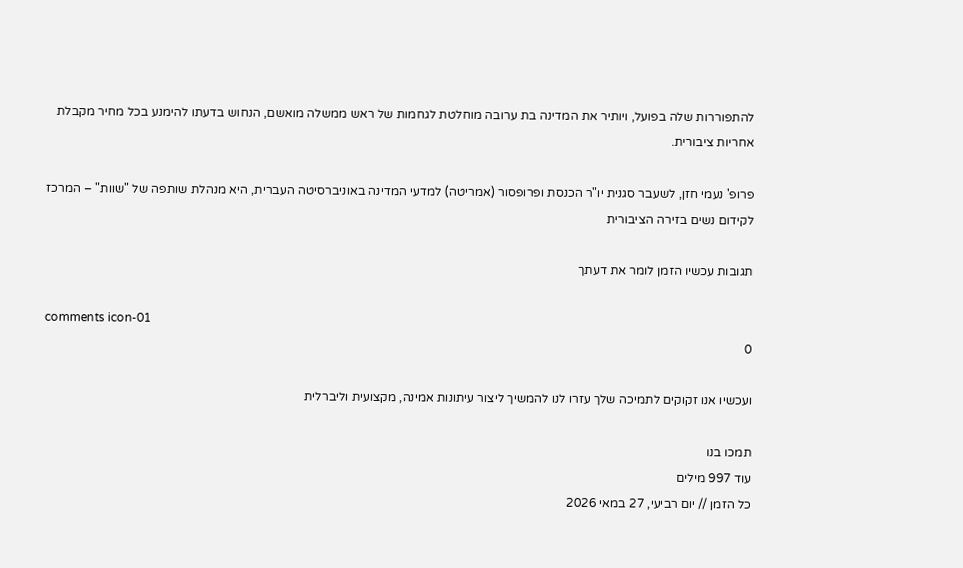להתפוררות שלה בפועל, ויותיר את המדינה בת ערובה מוחלטת לגחמות של ראש ממשלה מואשם, הנחוש בדעתו להימנע בכל מחיר מקבלת אחריות ציבורית.

פרופ' נעמי חזן, לשעבר סגנית יו"ר הכנסת ופרופסור (אמריטה) למדעי המדינה באוניברסיטה העברית, היא מנהלת שותפה של "שוות" – המרכז לקידום נשים בזירה הציבורית

תגובות עכשיו הזמן לומר את דעתך

comments icon-01
0

ועכשיו אנו זקוקים לתמיכה שלך עזרו לנו להמשיך ליצור עיתונות אמינה, מקצועית וליברלית

תמכו בנו
עוד 997 מילים
כל הזמן // יום רביעי, 27 במאי 2026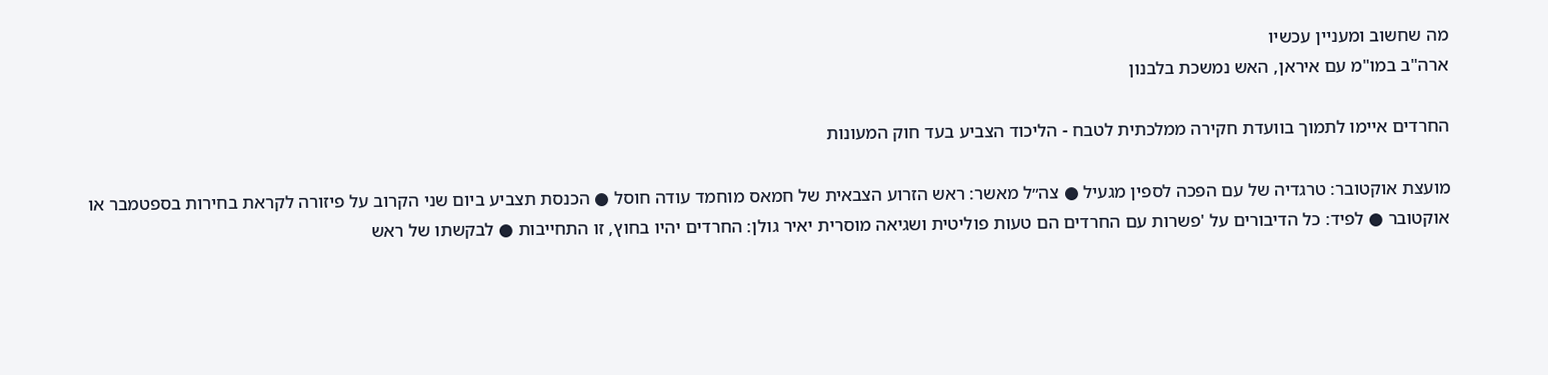מה שחשוב ומעניין עכשיו
ארה"ב במו"מ עם איראן, האש נמשכת בלבנון

החרדים איימו לתמוך בוועדת חקירה ממלכתית לטבח - הליכוד הצביע בעד חוק המעונות

מועצת אוקטובר: טרגדיה של עם הפכה לספין מגעיל ● צה״ל מאשר: ראש הזרוע הצבאית של חמאס מוחמד עודה חוסל ● הכנסת תצביע ביום שני הקרוב על פיזורה לקראת בחירות בספטמבר או אוקטובר ● לפיד: כל הדיבורים על 'פשרות עם החרדים הם טעות פוליטית ושגיאה מוסרית יאיר גולן: החרדים יהיו בחוץ, זו התחייבות ● לבקשתו של ראש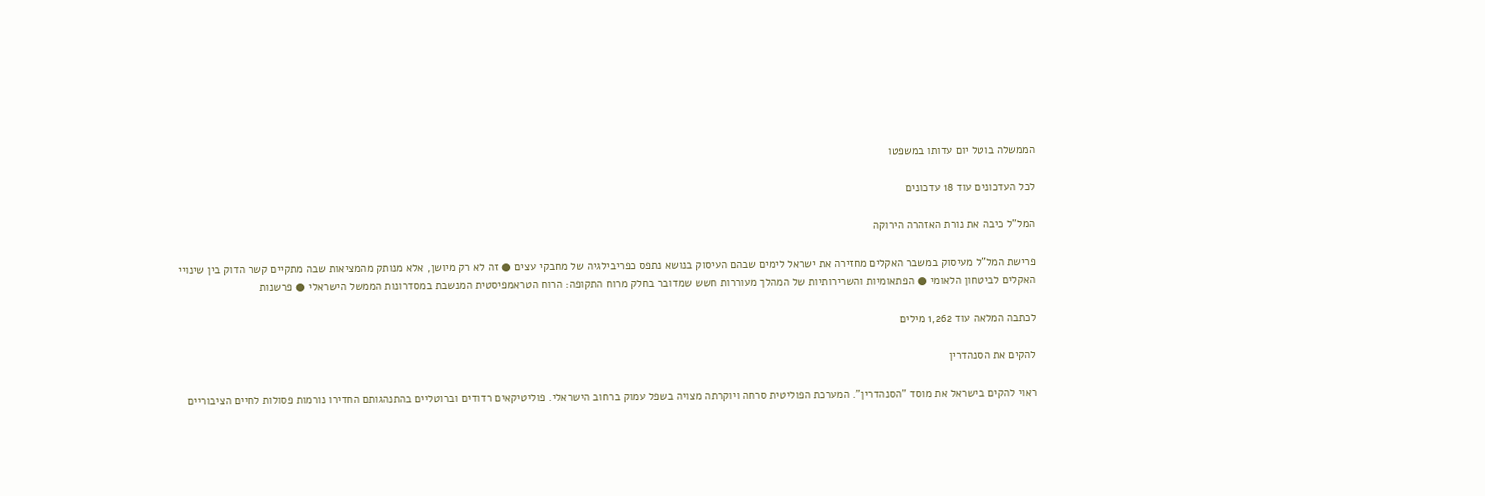הממשלה בוטל יום עדותו במשפטו

לכל העדכונים עוד 18 עדכונים

המל"ל כיבה את נורת האזהרה הירוקה

פרישת המל"ל מעיסוק במשבר האקלים מחזירה את ישראל לימים שבהם העיסוק בנושא נתפס כפריבילגיה של מחבקי עצים ● זה לא רק מיושן, אלא מנותק מהמציאות שבה מתקיים קשר הדוק בין שינויי האקלים לביטחון הלאומי ● הפתאומיות והשרירותיות של המהלך מעוררות חשש שמדובר בחלק מרוח התקופה: הרוח הטראמפיסטית המנשבת במסדרונות הממשל הישראלי ● פרשנות

לכתבה המלאה עוד 1,262 מילים

להקים את הסנהדרין

ראוי להקים בישראל את מוסד "הסנהדרין". המערכת הפוליטית סרחה ויוקרתה מצויה בשפל עמוק ברחוב הישראלי. פוליטיקאים רדודים וברוטליים בהתנהגותם החדירו נורמות פסולות לחיים הציבוריים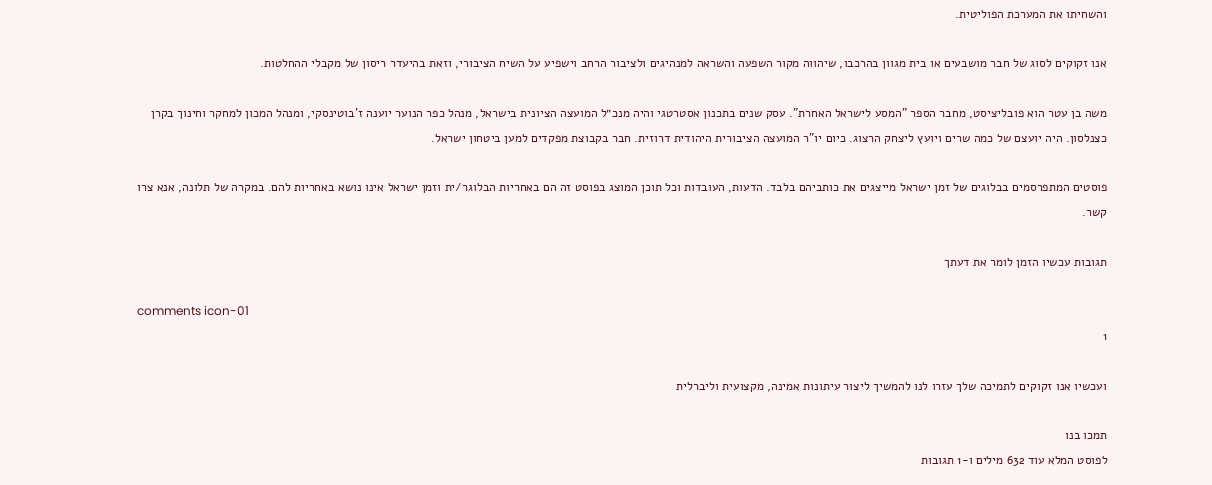והשחיתו את המערכת הפוליטית.

אנו זקוקים לסוג של חבר מושבעים או בית מגוון בהרכבו, שיהווה מקור השפעה והשראה למנהיגים ולציבור הרחב וישפיע על השיח הציבורי, וזאת בהיעדר ריסון של מקבלי ההחלטות.

משה בן עטר הוא פובליציסט, מחבר הספר "המסע לישראל האחרת". עסק שנים בתכנון אסטרטגי והיה מנכ״ל המועצה הציונית בישראל, מנהל כפר הנוער יוענה ז'בוטינסקי, ומנהל המכון למחקר וחינוך בקרן כצנלסון. היה יועצם של כמה שרים ויועץ ליצחק הרצוג. כיום יו"ר המועצה הציבורית היהודית דרוזית. חבר בקבוצת מפקדים למען ביטחון ישראל.

פוסטים המתפרסמים בבלוגים של זמן ישראל מייצגים את כותביהם בלבד. הדעות, העובדות וכל תוכן המוצג בפוסט זה הם באחריות הבלוגר/ית וזמן ישראל אינו נושא באחריות להם. במקרה של תלונה, אנא צרו קשר.

תגובות עכשיו הזמן לומר את דעתך

comments icon-01
1

ועכשיו אנו זקוקים לתמיכה שלך עזרו לנו להמשיך ליצור עיתונות אמינה, מקצועית וליברלית

תמכו בנו
לפוסט המלא עוד 632 מילים ו-1 תגובות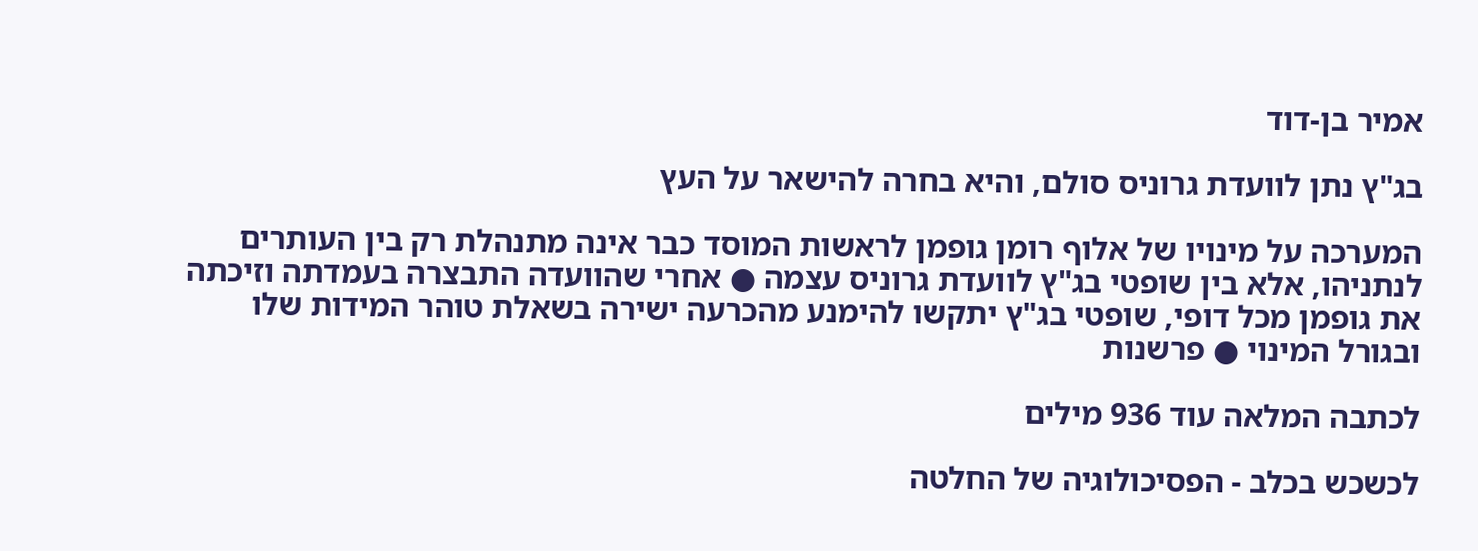אמיר בן-דוד

בג"ץ נתן לוועדת גרוניס סולם, והיא בחרה להישאר על העץ

המערכה על מינויו של אלוף רומן גופמן לראשות המוסד כבר אינה מתנהלת רק בין העותרים לנתניהו, אלא בין שופטי בג"ץ לוועדת גרוניס עצמה ● אחרי שהוועדה התבצרה בעמדתה וזיכתה את גופמן מכל דופי, שופטי בג"ץ יתקשו להימנע מהכרעה ישירה בשאלת טוהר המידות שלו ובגורל המינוי ● פרשנות

לכתבה המלאה עוד 936 מילים

לכשכש בכלב - הפסיכולוגיה של החלטה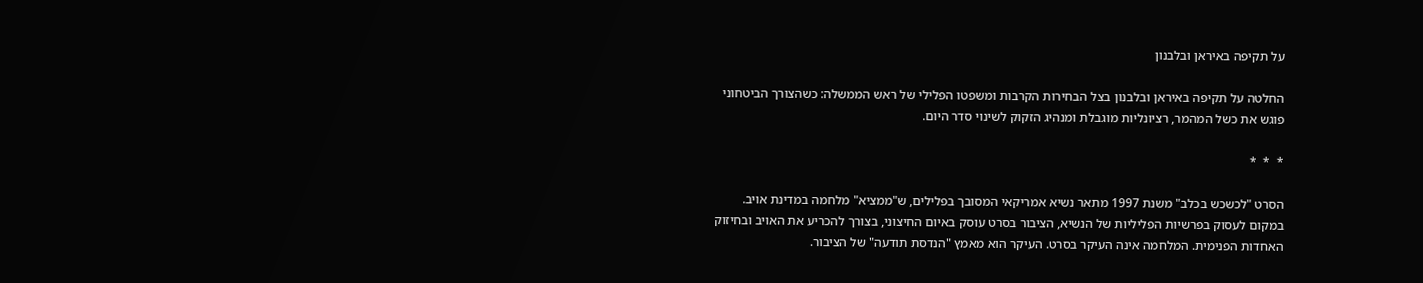על תקיפה באיראן ובלבנון

החלטה על תקיפה באיראן ובלבנון בצל הבחירות הקרבות ומשפטו הפלילי של ראש הממשלה: כשהצורך הביטחוני פוגש את כשל המהמר, רציונליות מוגבלת ומנהיג הזקוק לשינוי סדר היום.

*  *  *

הסרט "לכשכש בכלב" משנת 1997 מתאר נשיא אמריקאי המסובך בפלילים, ש"ממציא" מלחמה במדינת אויב. במקום לעסוק בפרשיות הפליליות של הנשיא, הציבור בסרט עוסק באיום החיצוני, בצורך להכריע את האויב ובחיזוק האחדות הפנימית. המלחמה אינה העיקר בסרט. העיקר הוא מאמץ "הנדסת תודעה" של הציבור.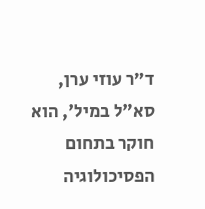ד״ר עוזי ערן, סא"ל במיל', הוא חוקר בתחום הפסיכולוגיה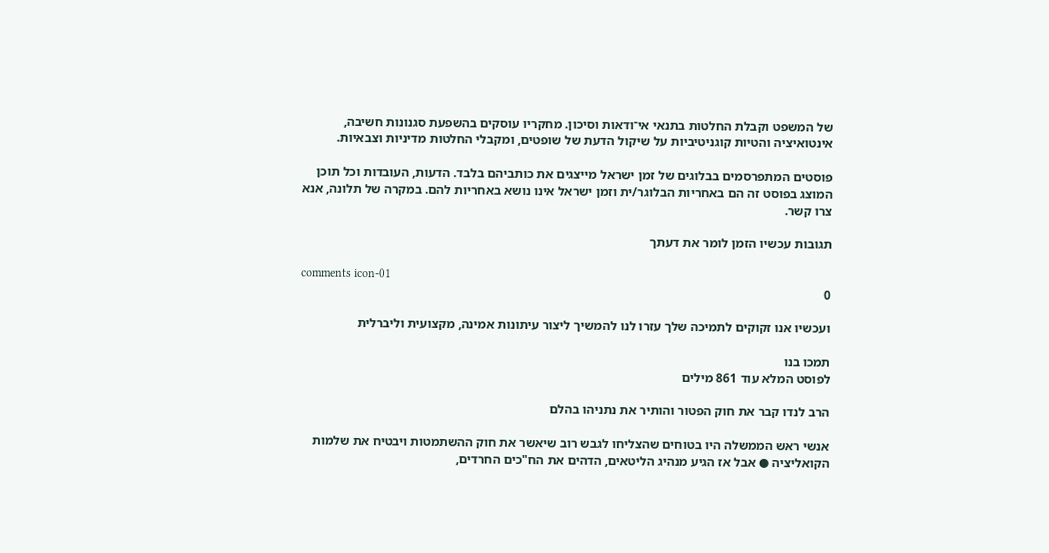של המשפט וקבלת החלטות בתנאי אי־ודאות וסיכון. מחקריו עוסקים בהשפעת סגנונות חשיבה, אינטואיציה והטיות קוגניטיביות על שיקול הדעת של שופטים, ומקבלי החלטות מדיניות וצבאיות.

פוסטים המתפרסמים בבלוגים של זמן ישראל מייצגים את כותביהם בלבד. הדעות, העובדות וכל תוכן המוצג בפוסט זה הם באחריות הבלוגר/ית וזמן ישראל אינו נושא באחריות להם. במקרה של תלונה, אנא צרו קשר.

תגובות עכשיו הזמן לומר את דעתך

comments icon-01
0

ועכשיו אנו זקוקים לתמיכה שלך עזרו לנו להמשיך ליצור עיתונות אמינה, מקצועית וליברלית

תמכו בנו
לפוסט המלא עוד 861 מילים

הרב לנדו קבר את חוק הפטור והותיר את נתניהו בהלם

אנשי ראש הממשלה היו בטוחים שהצליחו לגבש רוב שיאשר את חוק ההשתמטות ויבטיח את שלמות הקואליציה ● אבל אז הגיע מנהיג הליטאים, הדהים את הח"כים החרדים,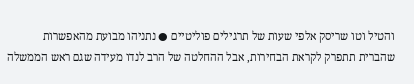והטיל וטו שריסק אלפי שעות של תרגילים פוליטיים ● נתניהו מבועת מהאפשרות שהברית תתפרק לקראת הבחירות, אבל ההחלטה של הרב לנדו מעידה שגם ראש הממשלה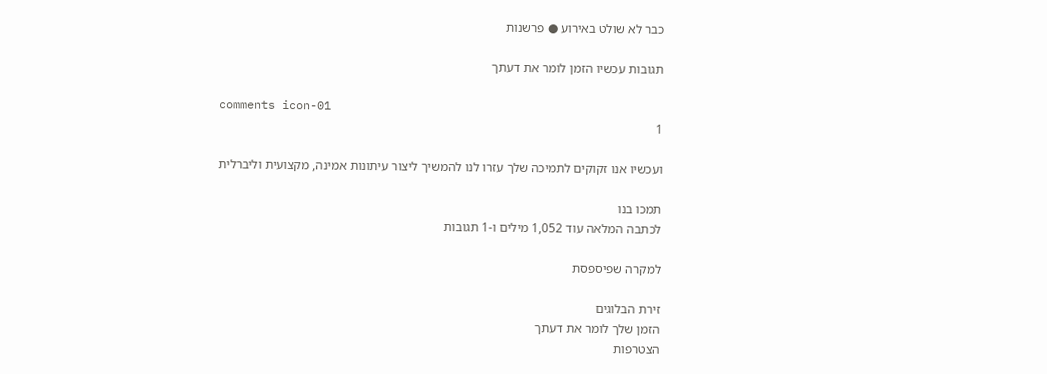כבר לא שולט באירוע ● פרשנות

תגובות עכשיו הזמן לומר את דעתך

comments icon-01
1

ועכשיו אנו זקוקים לתמיכה שלך עזרו לנו להמשיך ליצור עיתונות אמינה, מקצועית וליברלית

תמכו בנו
לכתבה המלאה עוד 1,052 מילים ו-1 תגובות

למקרה שפיספסת

זירת הבלוגים
הזמן שלך לומר את דעתך
הצטרפות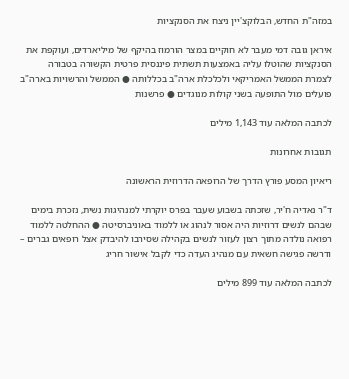במזה"ת החדש, הבלוקצ'יין ניצח את הסנקציות

איראן גובה דמי מעבר לא חוקיים במצר הורמוז בהיקף של מיליארדים, ועוקפת את הסנקציות שהוטלו עליה באמצעות תשתית פיננסית פרטית הקשורה בטבורה לצמרת הממשל האמריקאי ולכלכלת ארה"ב בכללותה ● הממשל והרשויות בארה"ב פועלים מול התופעה בשני קולות מנוגדים ● פרשנות

לכתבה המלאה עוד 1,143 מילים

תגובות אחרונות

ריאיון המסע פורץ הדרך של הרופאה הדרוזית הראשונה

ד"ר נאדיה ח'יר, שזכתה בשבוע שעבר בפרס יוקרתי למנהיגות נשית, נזכרת בימים שבהם לנשים דרוזיות היה אסור לנהוג או ללמוד באוניברסיטה ● ההחלטה ללמוד רפואה נולדה מתוך רצון לעזור לנשים בקהילה שסירבו להיבדק אצל רופאים גברים – ודרשה פגישה חשאית עם מנהיג העדה כדי לקבל אישור חריג

לכתבה המלאה עוד 899 מילים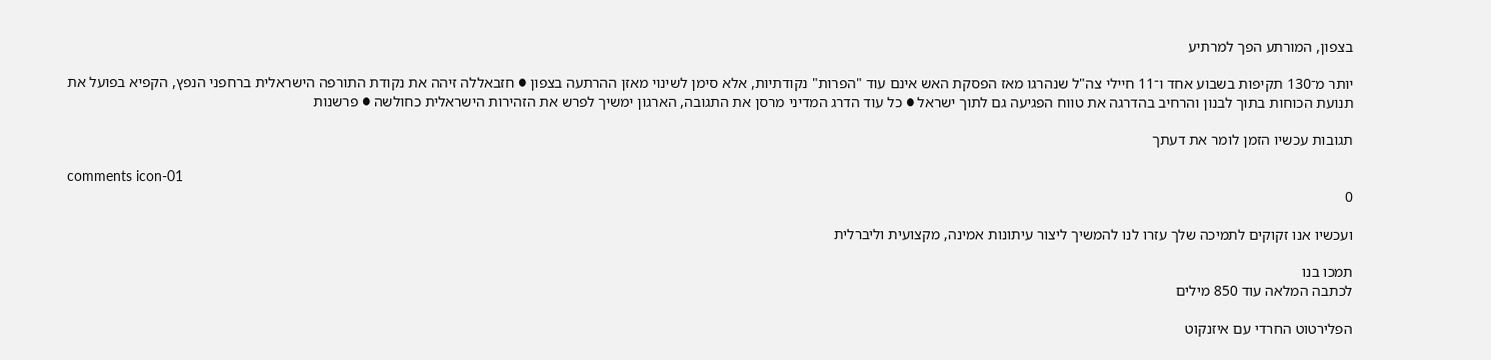בצפון, המורתע הפך למרתיע

יותר מ־130 תקיפות בשבוע אחד ו־11 חיילי צה"ל שנהרגו מאז הפסקת האש אינם עוד "הפרות" נקודתיות, אלא סימן לשינוי מאזן ההרתעה בצפון ● חזבאללה זיהה את נקודת התורפה הישראלית ברחפני הנפץ, הקפיא בפועל את תנועת הכוחות בתוך לבנון והרחיב בהדרגה את טווח הפגיעה גם לתוך ישראל ● כל עוד הדרג המדיני מרסן את התגובה, הארגון ימשיך לפרש את הזהירות הישראלית כחולשה ● פרשנות

תגובות עכשיו הזמן לומר את דעתך

comments icon-01
0

ועכשיו אנו זקוקים לתמיכה שלך עזרו לנו להמשיך ליצור עיתונות אמינה, מקצועית וליברלית

תמכו בנו
לכתבה המלאה עוד 850 מילים

הפלירטוט החרדי עם איזנקוט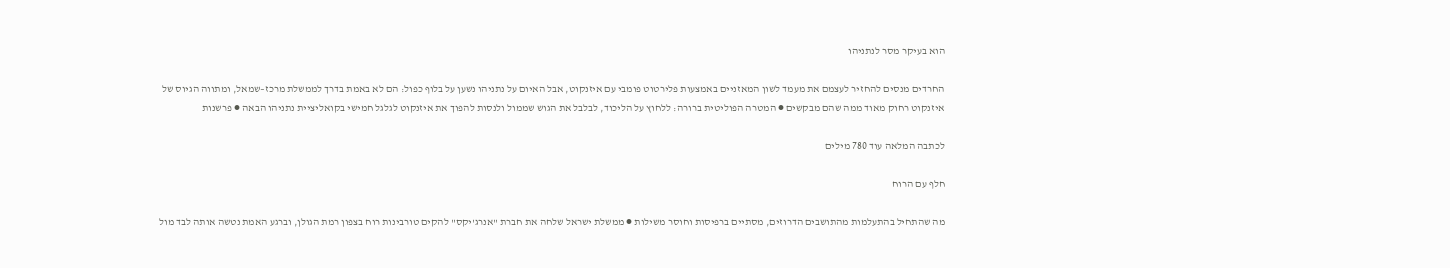הוא בעיקר מסר לנתניהו

החרדים מנסים להחזיר לעצמם את מעמד לשון המאזניים באמצעות פלירטוט פומבי עם איזנקוט, אבל האיום על נתניהו נשען על בלוף כפול: הם לא באמת בדרך לממשלת מרכז–שמאל, ומתווה הגיוס של איזנקוט רחוק מאוד ממה שהם מבקשים ● המטרה הפוליטית ברורה: ללחוץ על הליכוד, לבלבל את הגוש שממול ולנסות להפוך את איזנקוט לגלגל חמישי בקואליציית נתניהו הבאה ● פרשנות

לכתבה המלאה עוד 780 מילים

חלף עם הרוח

מה שהתחיל בהתעלמות מהתושבים הדרוזים, מסתיים ברפיסות וחוסר משילות ● ממשלת ישראל שלחה את חברת "אנרג'יקס" להקים טורבינות רוח בצפון רמת הגולן, וברגע האמת נטשה אותה לבד מול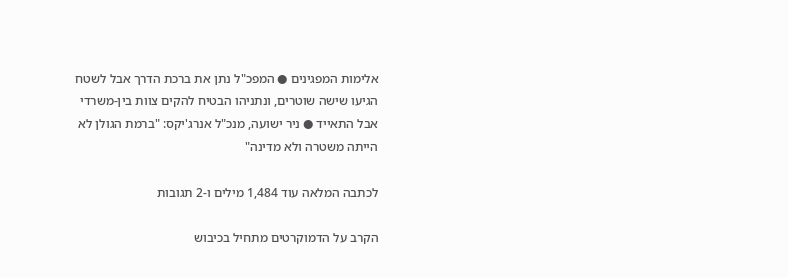אלימות המפגינים ● המפכ"ל נתן את ברכת הדרך אבל לשטח הגיעו שישה שוטרים, ונתניהו הבטיח להקים צוות בין-משרדי אבל התאייד ● ניר ישועה, מנכ"ל אנרג'יקס: "ברמת הגולן לא הייתה משטרה ולא מדינה"

לכתבה המלאה עוד 1,484 מילים ו-2 תגובות

הקרב על הדמוקרטים מתחיל בכיבוש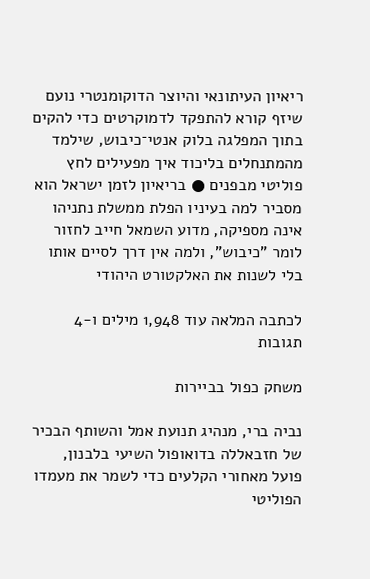ריאיון העיתונאי והיוצר הדוקומנטרי נועם שיזף קורא להתפקד לדמוקרטים כדי להקים בתוך המפלגה בלוק אנטי־כיבוש, שילמד מהמתנחלים בליכוד איך מפעילים לחץ פוליטי מבפנים ● בריאיון לזמן ישראל הוא מסביר למה בעיניו הפלת ממשלת נתניהו אינה מספיקה, מדוע השמאל חייב לחזור לומר "כיבוש", ולמה אין דרך לסיים אותו בלי לשנות את האלקטורט היהודי

לכתבה המלאה עוד 1,948 מילים ו-4 תגובות

משחק כפול בביירות

נביה ברי, מנהיג תנועת אמל והשותף הבכיר של חזבאללה בדואופול השיעי בלבנון, פועל מאחורי הקלעים כדי לשמר את מעמדו הפוליטי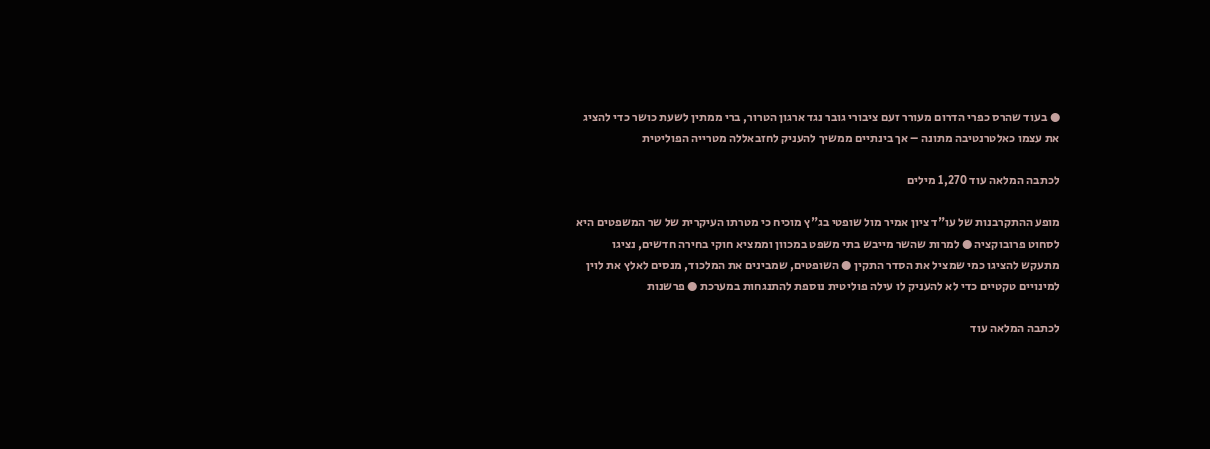● בעוד שהרס כפרי הדרום מעורר זעם ציבורי גובר נגד ארגון הטרור, ברי ממתין לשעת כושר כדי להציג את עצמו כאלטרנטיבה מתונה – אך בינתיים ממשיך להעניק לחזבאללה מטרייה הפוליטית

לכתבה המלאה עוד 1,270 מילים

מופע ההתקרבנות של עו"ד ציון אמיר מול שופטי בג"ץ מוכיח כי מטרתו העיקרית של שר המשפטים היא לסחוט פרובוקציה ● למרות שהשר מייבש בתי משפט במכוון וממציא חוקי בחירה חדשים, נציגו מתעקש להציגו כמי שמציל את הסדר התקין ● השופטים, שמבינים את המלכוד, מנסים לאלץ את לוין למינויים טקטיים כדי לא להעניק לו עילה פוליטית נוספת להתנגחות במערכת ● פרשנות

לכתבה המלאה עוד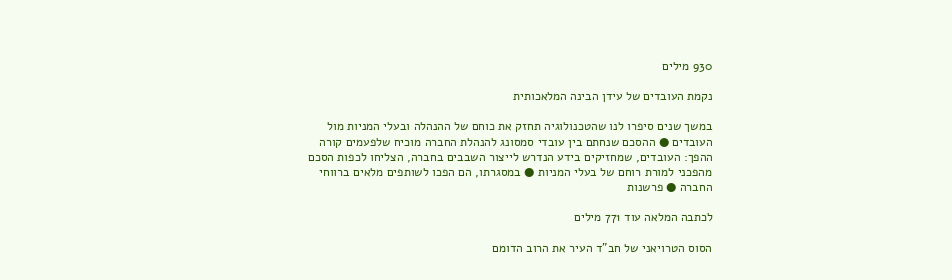930 מילים

נקמת העובדים של עידן הבינה המלאכותית

במשך שנים סיפרו לנו שהטכנולוגיה תחזק את כוחם של ההנהלה ובעלי המניות מול העובדים ● ההסכם שנחתם בין עובדי סמסונג להנהלת החברה מוכיח שלפעמים קורה ההפך: העובדים, שמחזיקים בידע הנדרש לייצור השבבים בחברה, הצליחו לכפות הסכם מהפכני למורת רוחם של בעלי המניות ● במסגרתו, הם הפכו לשותפים מלאים ברווחי החברה ● פרשנות

לכתבה המלאה עוד 771 מילים

הסוס הטרויאני של חב"ד העיר את הרוב הדומם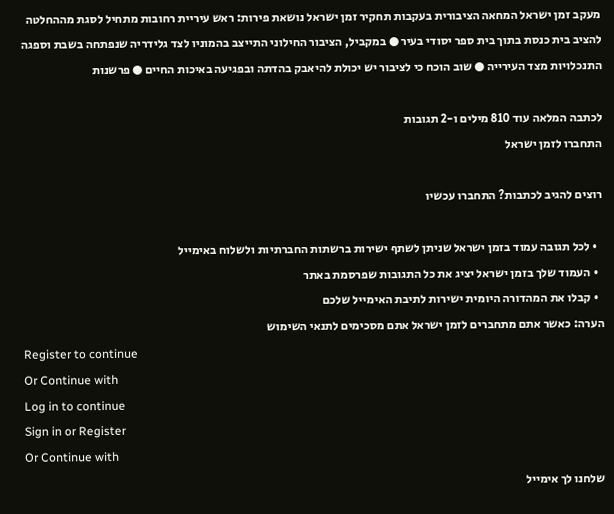מעקב זמן ישראל המחאה הציבורית בעקבות תחקיר זמן ישראל נושאת פירות: ראש עיריית רחובות מתחיל לסגת מההחלטה להציב בית כנסת בתוך בית ספר יסודי בעיר ● במקביל, הציבור החילוני התייצב בהמוניו לצד גלידריה שנפתחה בשבת וספגה התנכלויות מצד העירייה ● שוב הוכח כי לציבור יש יכולת להיאבק בהדתה ובפגיעה באיכות החיים ● פרשנות

לכתבה המלאה עוד 810 מילים ו-2 תגובות
התחברו לזמן ישראל

רוצים להגיב לכתבות? התחברו עכשיו

  • לכל תגובה עמוד בזמן ישראל שניתן לשתף ישירות ברשתות החברתיות ולשלוח באימייל
  • העמוד שלך בזמן ישראל יציג את כל התגובות שפרסמת באתר
  • קבלו את המהדורה היומית ישירות לתיבת האימייל שלכם
הערה: כאשר אתם מתחברים לזמן ישראל אתם מסכימים לתנאי השימוש
Register to continue
Or Continue with
Log in to continue
Sign in or Register
Or Continue with
שלחנו לך אימייל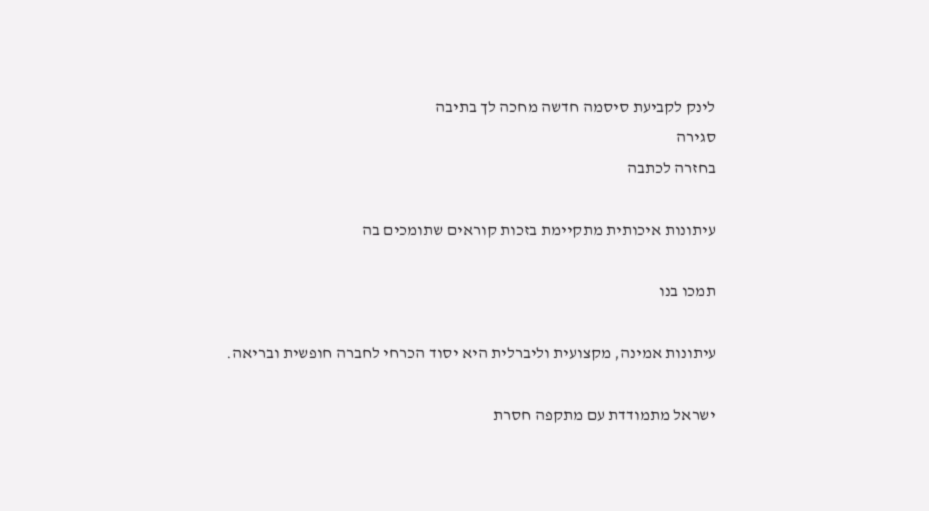לינק לקביעת סיסמה חדשה מחכה לך בתיבה
סגירה
בחזרה לכתבה

עיתונות איכותית מתקיימת בזכות קוראים שתומכים בה

תמכו בנו

עיתונות אמינה, מקצועית וליברלית היא יסוד הכרחי לחברה חופשית ובריאה.

ישראל מתמודדת עם מתקפה חסרת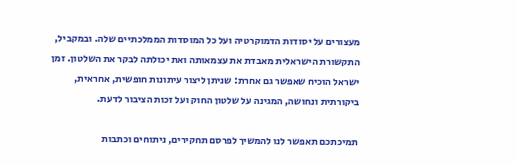מעצורים על יסודות הדמוקרטיה ועל כל המוסדות הממלכתיים שלה. ובמקביל, התקשורת הישראלית מאבדת את עצמאותה ואת יכולתה לבקר את השלטון. זמן ישראל הוכיח שאפשר גם אחרת: שניתן ליצור עיתונות חופשית, אחראית, ביקורתית ונחושה, המגינה על שלטון החוק ועל זכות הציבור לדעת.

תמיכתכם תאפשר לנו להמשיך לפרסם תחקירים, ניתוחים וכתבות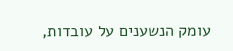עומק הנשענים על עובדות,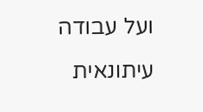ועל עבודה עיתונאית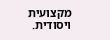מקצועית ויסודית.